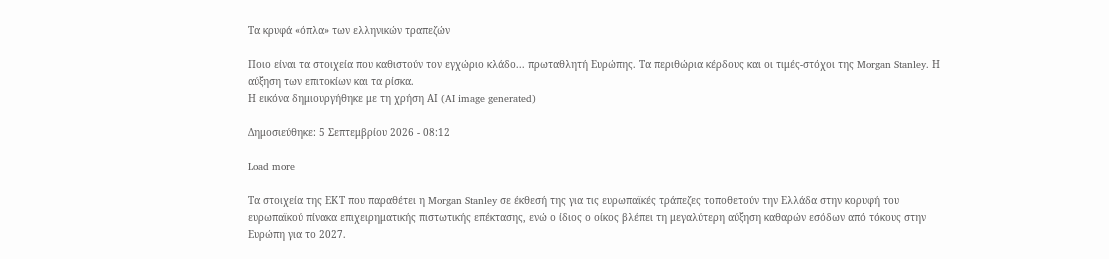Τα κρυφά «όπλα» των ελληνικών τραπεζών

Ποιο είναι τα στοιχεία που καθιστούν τον εγχώριο κλάδο... πρωταθλητή Ευρώπης. Τα περιθώρια κέρδους και οι τιμές-στόχοι της Morgan Stanley. Η αύξηση των επιτοκίων και τα ρίσκα.
Η εικόνα δημιουργήθηκε με τη χρήση ΑΙ (AI image generated)

Δημοσιεύθηκε: 5 Σεπτεμβρίου 2026 - 08:12

Load more

Tα στοιχεία της ΕΚΤ που παραθέτει η Morgan Stanley σε έκθεσή της για τις ευρωπαϊκές τράπεζες τοποθετούν την Ελλάδα στην κορυφή του ευρωπαϊκού πίνακα επιχειρηματικής πιστωτικής επέκτασης, ενώ ο ίδιος ο οίκος βλέπει τη μεγαλύτερη αύξηση καθαρών εσόδων από τόκους στην Ευρώπη για το 2027.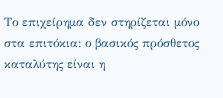Το επιχείρημα δεν στηρίζεται μόνο στα επιτόκια: ο βασικός πρόσθετος καταλύτης είναι η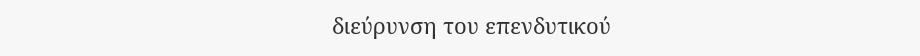διεύρυνση του επενδυτικού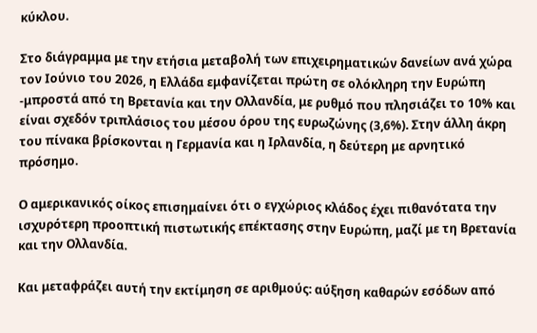κύκλου.

Στο διάγραμμα με την ετήσια μεταβολή των επιχειρηματικών δανείων ανά χώρα τον Ιούνιο του 2026, η Ελλάδα εμφανίζεται πρώτη σε ολόκληρη την Ευρώπη -μπροστά από τη Βρετανία και την Ολλανδία, με ρυθμό που πλησιάζει το 10% και είναι σχεδόν τριπλάσιος του μέσου όρου της ευρωζώνης (3,6%). Στην άλλη άκρη του πίνακα βρίσκονται η Γερμανία και η Ιρλανδία, η δεύτερη με αρνητικό πρόσημο.

Ο αμερικανικός οίκος επισημαίνει ότι ο εγχώριος κλάδος έχει πιθανότατα την ισχυρότερη προοπτική πιστωτικής επέκτασης στην Ευρώπη, μαζί με τη Βρετανία και την Ολλανδία.

Και μεταφράζει αυτή την εκτίμηση σε αριθμούς: αύξηση καθαρών εσόδων από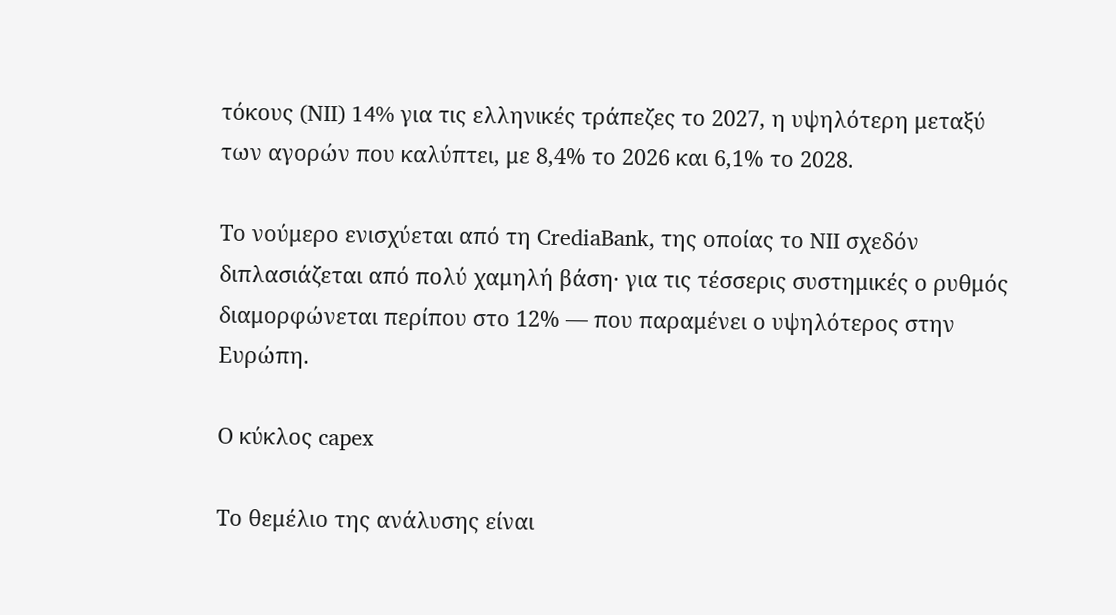τόκους (NII) 14% για τις ελληνικές τράπεζες το 2027, η υψηλότερη μεταξύ των αγορών που καλύπτει, με 8,4% το 2026 και 6,1% το 2028.

Το νούμερο ενισχύεται από τη CrediaBank, της οποίας το NII σχεδόν διπλασιάζεται από πολύ χαμηλή βάση· για τις τέσσερις συστημικές ο ρυθμός διαμορφώνεται περίπου στο 12% — που παραμένει ο υψηλότερος στην Ευρώπη.

Ο κύκλος capex

Το θεμέλιο της ανάλυσης είναι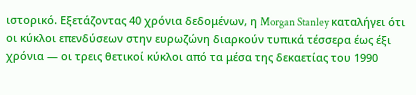ιστορικό. Εξετάζοντας 40 χρόνια δεδομένων, η Morgan Stanley καταλήγει ότι οι κύκλοι επενδύσεων στην ευρωζώνη διαρκούν τυπικά τέσσερα έως έξι χρόνια — οι τρεις θετικοί κύκλοι από τα μέσα της δεκαετίας του 1990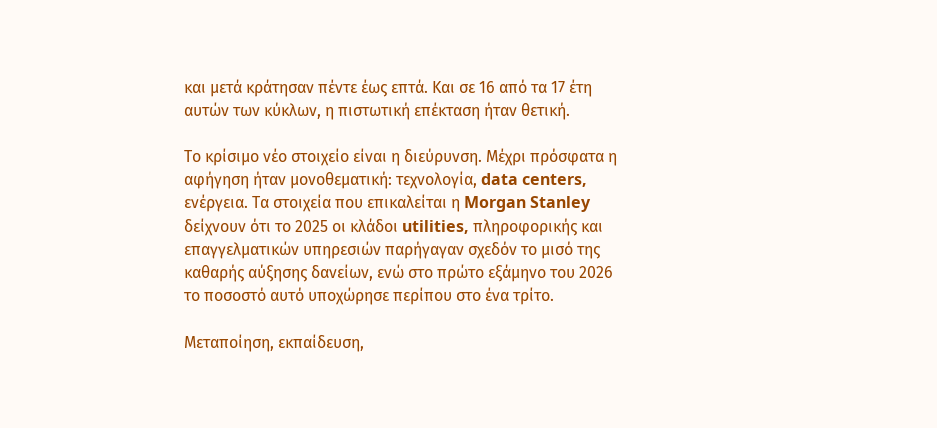και μετά κράτησαν πέντε έως επτά. Και σε 16 από τα 17 έτη αυτών των κύκλων, η πιστωτική επέκταση ήταν θετική.

Το κρίσιμο νέο στοιχείο είναι η διεύρυνση. Μέχρι πρόσφατα η αφήγηση ήταν μονοθεματική: τεχνολογία, data centers, ενέργεια. Τα στοιχεία που επικαλείται η Morgan Stanley δείχνουν ότι το 2025 οι κλάδοι utilities, πληροφορικής και επαγγελματικών υπηρεσιών παρήγαγαν σχεδόν το μισό της καθαρής αύξησης δανείων, ενώ στο πρώτο εξάμηνο του 2026 το ποσοστό αυτό υποχώρησε περίπου στο ένα τρίτο.

Μεταποίηση, εκπαίδευση,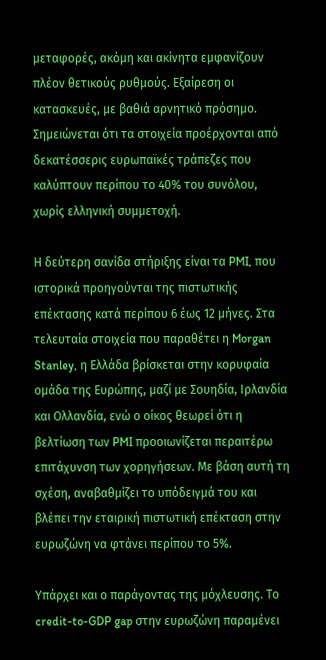μεταφορές, ακόμη και ακίνητα εμφανίζουν πλέον θετικούς ρυθμούς. Εξαίρεση οι κατασκευές, με βαθιά αρνητικό πρόσημο. Σημειώνεται ότι τα στοιχεία προέρχονται από δεκατέσσερις ευρωπαϊκές τράπεζες που καλύπτουν περίπου το 40% του συνόλου, χωρίς ελληνική συμμετοχή.

Η δεύτερη σανίδα στήριξης είναι τα PMI, που ιστορικά προηγούνται της πιστωτικής επέκτασης κατά περίπου 6 έως 12 μήνες. Στα τελευταία στοιχεία που παραθέτει η Morgan Stanley, η Ελλάδα βρίσκεται στην κορυφαία ομάδα της Ευρώπης, μαζί με Σουηδία, Ιρλανδία και Ολλανδία, ενώ ο οίκος θεωρεί ότι η βελτίωση των PMI προοιωνίζεται περαιτέρω επιτάχυνση των χορηγήσεων. Με βάση αυτή τη σχέση, αναβαθμίζει το υπόδειγμά του και βλέπει την εταιρική πιστωτική επέκταση στην ευρωζώνη να φτάνει περίπου το 5%.

Υπάρχει και ο παράγοντας της μόχλευσης. Το credit-to-GDP gap στην ευρωζώνη παραμένει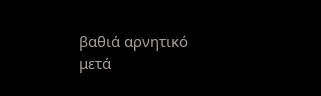βαθιά αρνητικό μετά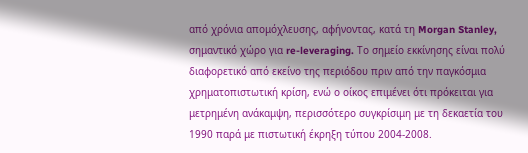από χρόνια απομόχλευσης, αφήνοντας, κατά τη Morgan Stanley, σημαντικό χώρο για re-leveraging. Το σημείο εκκίνησης είναι πολύ διαφορετικό από εκείνο της περιόδου πριν από την παγκόσμια χρηματοπιστωτική κρίση, ενώ ο οίκος επιμένει ότι πρόκειται για μετρημένη ανάκαμψη, περισσότερο συγκρίσιμη με τη δεκαετία του 1990 παρά με πιστωτική έκρηξη τύπου 2004-2008.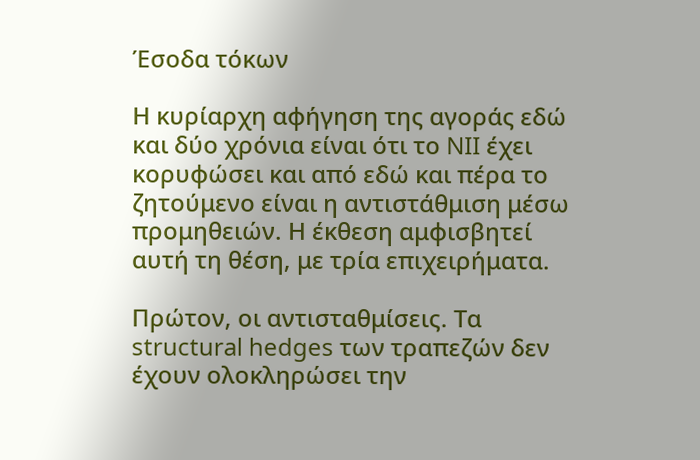Έσοδα τόκων

Η κυρίαρχη αφήγηση της αγοράς εδώ και δύο χρόνια είναι ότι το NII έχει κορυφώσει και από εδώ και πέρα το ζητούμενο είναι η αντιστάθμιση μέσω προμηθειών. Η έκθεση αμφισβητεί αυτή τη θέση, με τρία επιχειρήματα.

Πρώτον, οι αντισταθμίσεις. Τα structural hedges των τραπεζών δεν έχουν ολοκληρώσει την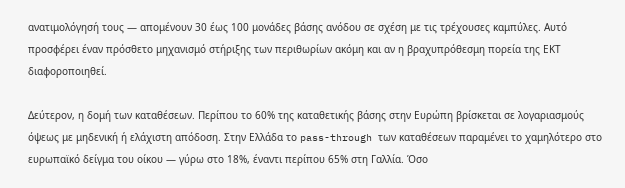ανατιμολόγησή τους — απομένουν 30 έως 100 μονάδες βάσης ανόδου σε σχέση με τις τρέχουσες καμπύλες. Αυτό προσφέρει έναν πρόσθετο μηχανισμό στήριξης των περιθωρίων ακόμη και αν η βραχυπρόθεσμη πορεία της ΕΚΤ διαφοροποιηθεί.

Δεύτερον, η δομή των καταθέσεων. Περίπου το 60% της καταθετικής βάσης στην Ευρώπη βρίσκεται σε λογαριασμούς όψεως με μηδενική ή ελάχιστη απόδοση. Στην Ελλάδα το pass-through των καταθέσεων παραμένει το χαμηλότερο στο ευρωπαϊκό δείγμα του οίκου — γύρω στο 18%, έναντι περίπου 65% στη Γαλλία. Όσο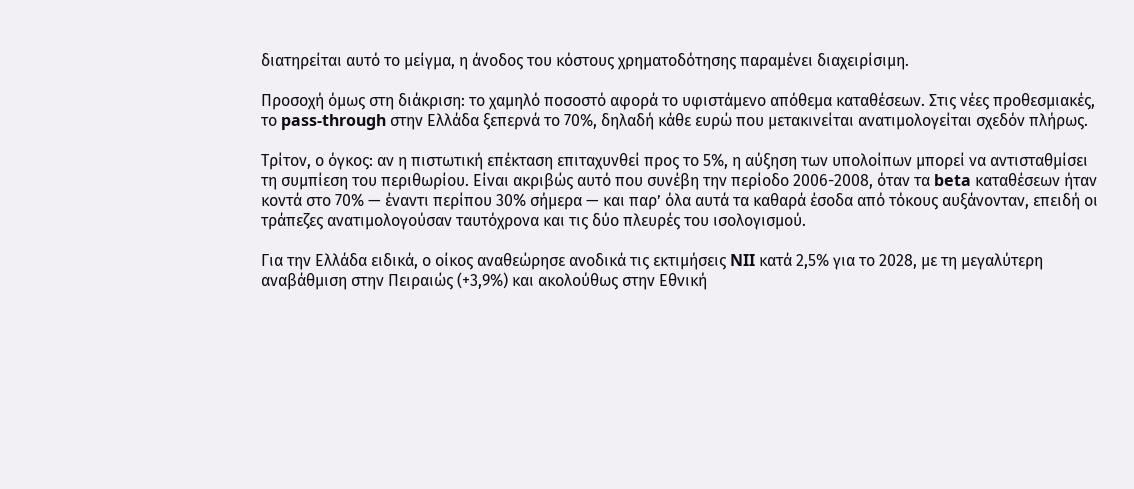διατηρείται αυτό το μείγμα, η άνοδος του κόστους χρηματοδότησης παραμένει διαχειρίσιμη.

Προσοχή όμως στη διάκριση: το χαμηλό ποσοστό αφορά το υφιστάμενο απόθεμα καταθέσεων. Στις νέες προθεσμιακές, το pass-through στην Ελλάδα ξεπερνά το 70%, δηλαδή κάθε ευρώ που μετακινείται ανατιμολογείται σχεδόν πλήρως.

Τρίτον, ο όγκος: αν η πιστωτική επέκταση επιταχυνθεί προς το 5%, η αύξηση των υπολοίπων μπορεί να αντισταθμίσει τη συμπίεση του περιθωρίου. Είναι ακριβώς αυτό που συνέβη την περίοδο 2006-2008, όταν τα beta καταθέσεων ήταν κοντά στο 70% — έναντι περίπου 30% σήμερα — και παρ’ όλα αυτά τα καθαρά έσοδα από τόκους αυξάνονταν, επειδή οι τράπεζες ανατιμολογούσαν ταυτόχρονα και τις δύο πλευρές του ισολογισμού.

Για την Ελλάδα ειδικά, ο οίκος αναθεώρησε ανοδικά τις εκτιμήσεις NII κατά 2,5% για το 2028, με τη μεγαλύτερη αναβάθμιση στην Πειραιώς (+3,9%) και ακολούθως στην Εθνική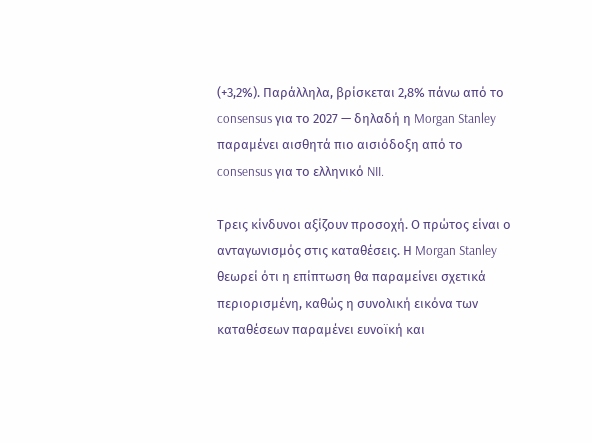(+3,2%). Παράλληλα, βρίσκεται 2,8% πάνω από το consensus για το 2027 — δηλαδή η Morgan Stanley παραμένει αισθητά πιο αισιόδοξη από το consensus για το ελληνικό NII.

Τρεις κίνδυνοι αξίζουν προσοχή. Ο πρώτος είναι ο ανταγωνισμός στις καταθέσεις. Η Morgan Stanley θεωρεί ότι η επίπτωση θα παραμείνει σχετικά περιορισμένη, καθώς η συνολική εικόνα των καταθέσεων παραμένει ευνοϊκή και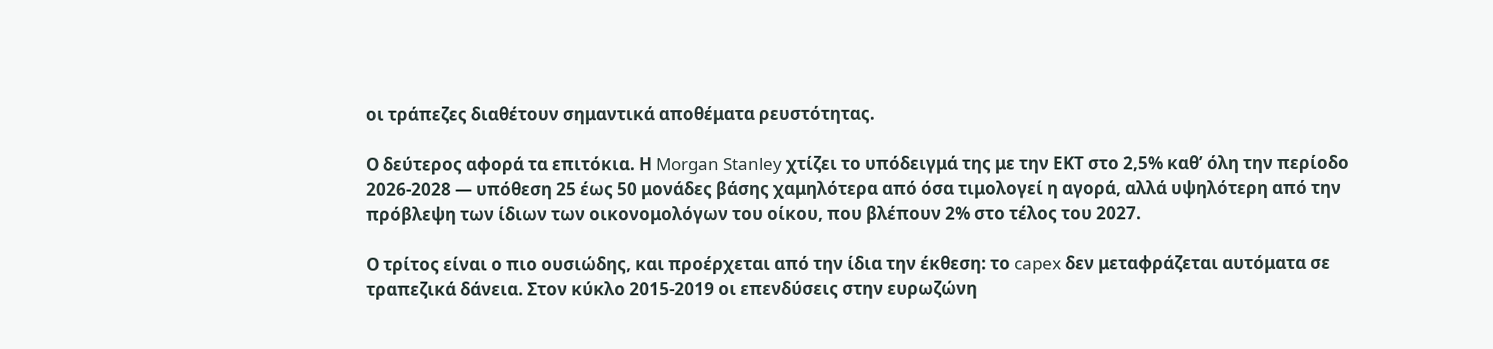οι τράπεζες διαθέτουν σημαντικά αποθέματα ρευστότητας.

Ο δεύτερος αφορά τα επιτόκια. Η Morgan Stanley χτίζει το υπόδειγμά της με την ΕΚΤ στο 2,5% καθ’ όλη την περίοδο 2026-2028 — υπόθεση 25 έως 50 μονάδες βάσης χαμηλότερα από όσα τιμολογεί η αγορά, αλλά υψηλότερη από την πρόβλεψη των ίδιων των οικονομολόγων του οίκου, που βλέπουν 2% στο τέλος του 2027.

Ο τρίτος είναι ο πιο ουσιώδης, και προέρχεται από την ίδια την έκθεση: το capex δεν μεταφράζεται αυτόματα σε τραπεζικά δάνεια. Στον κύκλο 2015-2019 οι επενδύσεις στην ευρωζώνη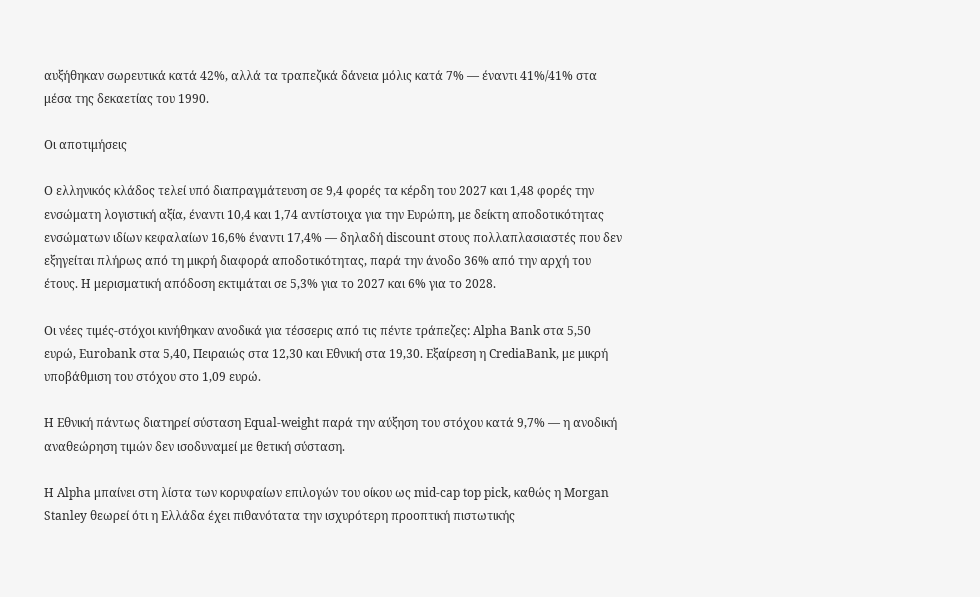αυξήθηκαν σωρευτικά κατά 42%, αλλά τα τραπεζικά δάνεια μόλις κατά 7% — έναντι 41%/41% στα μέσα της δεκαετίας του 1990.

Οι αποτιμήσεις

Ο ελληνικός κλάδος τελεί υπό διαπραγμάτευση σε 9,4 φορές τα κέρδη του 2027 και 1,48 φορές την ενσώματη λογιστική αξία, έναντι 10,4 και 1,74 αντίστοιχα για την Ευρώπη, με δείκτη αποδοτικότητας ενσώματων ιδίων κεφαλαίων 16,6% έναντι 17,4% — δηλαδή discount στους πολλαπλασιαστές που δεν εξηγείται πλήρως από τη μικρή διαφορά αποδοτικότητας, παρά την άνοδο 36% από την αρχή του έτους. Η μερισματική απόδοση εκτιμάται σε 5,3% για το 2027 και 6% για το 2028.

Οι νέες τιμές-στόχοι κινήθηκαν ανοδικά για τέσσερις από τις πέντε τράπεζες: Alpha Bank στα 5,50 ευρώ, Eurobank στα 5,40, Πειραιώς στα 12,30 και Εθνική στα 19,30. Εξαίρεση η CrediaBank, με μικρή υποβάθμιση του στόχου στο 1,09 ευρώ.

Η Εθνική πάντως διατηρεί σύσταση Equal-weight παρά την αύξηση του στόχου κατά 9,7% — η ανοδική αναθεώρηση τιμών δεν ισοδυναμεί με θετική σύσταση.

Η Alpha μπαίνει στη λίστα των κορυφαίων επιλογών του οίκου ως mid-cap top pick, καθώς η Morgan Stanley θεωρεί ότι η Ελλάδα έχει πιθανότατα την ισχυρότερη προοπτική πιστωτικής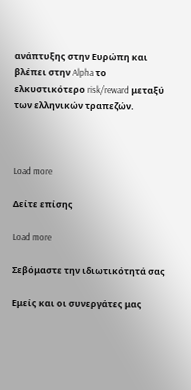ανάπτυξης στην Ευρώπη και βλέπει στην Alpha το ελκυστικότερο risk/reward μεταξύ των ελληνικών τραπεζών.



Load more

Δείτε επίσης

Load more

Σεβόμαστε την ιδιωτικότητά σας

Εμείς και οι συνεργάτες μας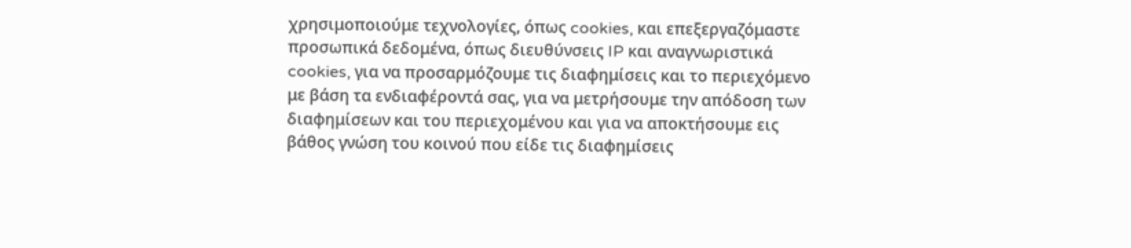χρησιμοποιούμε τεχνολογίες, όπως cookies, και επεξεργαζόμαστε προσωπικά δεδομένα, όπως διευθύνσεις IP και αναγνωριστικά cookies, για να προσαρμόζουμε τις διαφημίσεις και το περιεχόμενο με βάση τα ενδιαφέροντά σας, για να μετρήσουμε την απόδοση των διαφημίσεων και του περιεχομένου και για να αποκτήσουμε εις βάθος γνώση του κοινού που είδε τις διαφημίσεις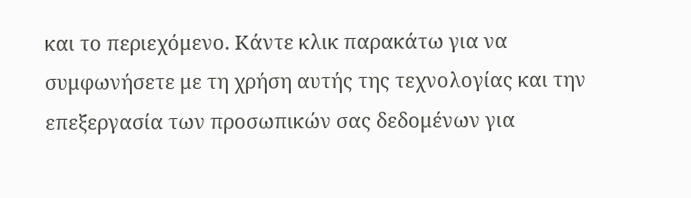και το περιεχόμενο. Κάντε κλικ παρακάτω για να συμφωνήσετε με τη χρήση αυτής της τεχνολογίας και την επεξεργασία των προσωπικών σας δεδομένων για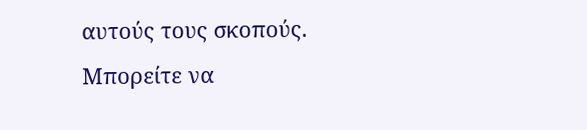αυτούς τους σκοπούς. Μπορείτε να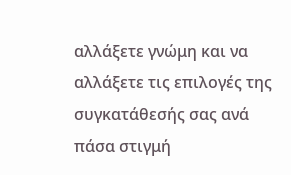αλλάξετε γνώμη και να αλλάξετε τις επιλογές της συγκατάθεσής σας ανά πάσα στιγμή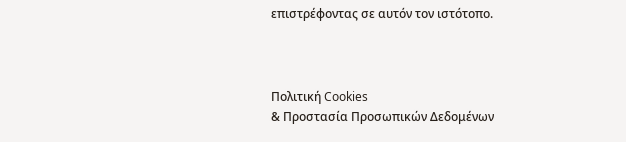επιστρέφοντας σε αυτόν τον ιστότοπο.



Πολιτική Cookies
& Προστασία Προσωπικών Δεδομένων